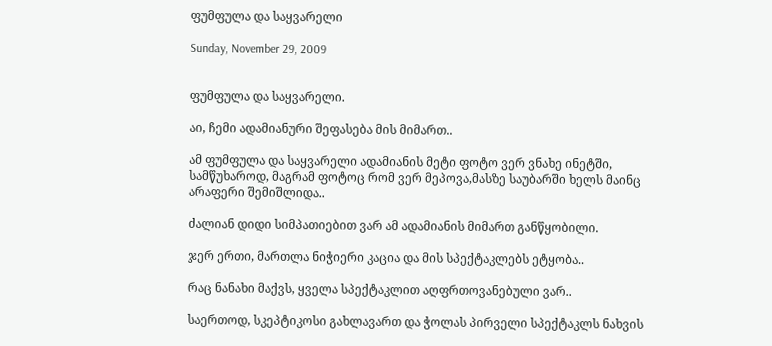ფუმფულა და საყვარელი

Sunday, November 29, 2009


ფუმფულა და საყვარელი.

აი, ჩემი ადამიანური შეფასება მის მიმართ..

ამ ფუმფულა და საყვარელი ადამიანის მეტი ფოტო ვერ ვნახე ინეტში, სამწუხაროდ, მაგრამ ფოტოც რომ ვერ მეპოვა,მასზე საუბარში ხელს მაინც არაფერი შემიშლიდა..

ძალიან დიდი სიმპათიებით ვარ ამ ადამიანის მიმართ განწყობილი.

ჯერ ერთი, მართლა ნიჭიერი კაცია და მის სპექტაკლებს ეტყობა..

რაც ნანახი მაქვს, ყველა სპექტაკლით აღფრთოვანებული ვარ..

საერთოდ, სკეპტიკოსი გახლავართ და ჭოლას პირველი სპექტაკლს ნახვის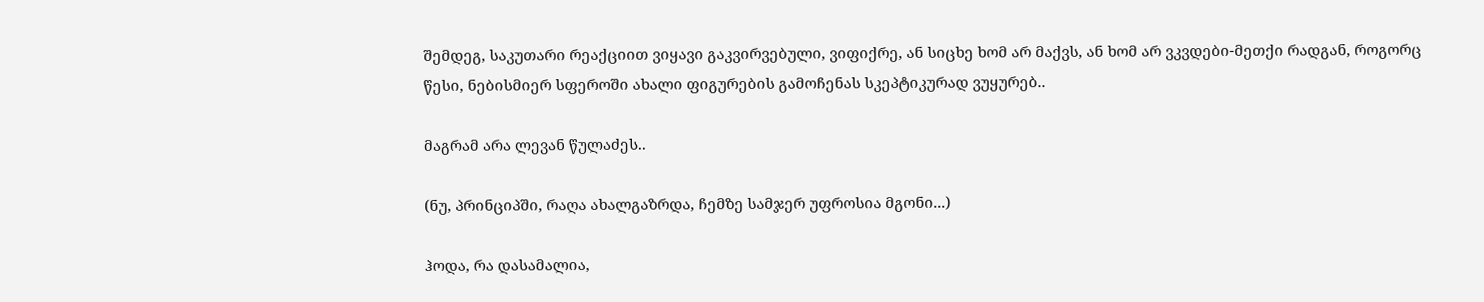შემდეგ, საკუთარი რეაქციით ვიყავი გაკვირვებული, ვიფიქრე, ან სიცხე ხომ არ მაქვს, ან ხომ არ ვკვდები-მეთქი რადგან, როგორც წესი, ნებისმიერ სფეროში ახალი ფიგურების გამოჩენას სკეპტიკურად ვუყურებ..

მაგრამ არა ლევან წულაძეს..

(ნუ, პრინციპში, რაღა ახალგაზრდა, ჩემზე სამჯერ უფროსია მგონი...)

ჰოდა, რა დასამალია,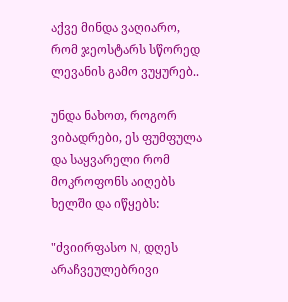აქვე მინდა ვაღიარო, რომ ჯეოსტარს სწორედ ლევანის გამო ვუყურებ..

უნდა ნახოთ, როგორ ვიბადრები, ეს ფუმფულა და საყვარელი რომ მოკროფონს აიღებს ხელში და იწყებს:

"ძვიირფასო N, დღეს არაჩვეულებრივი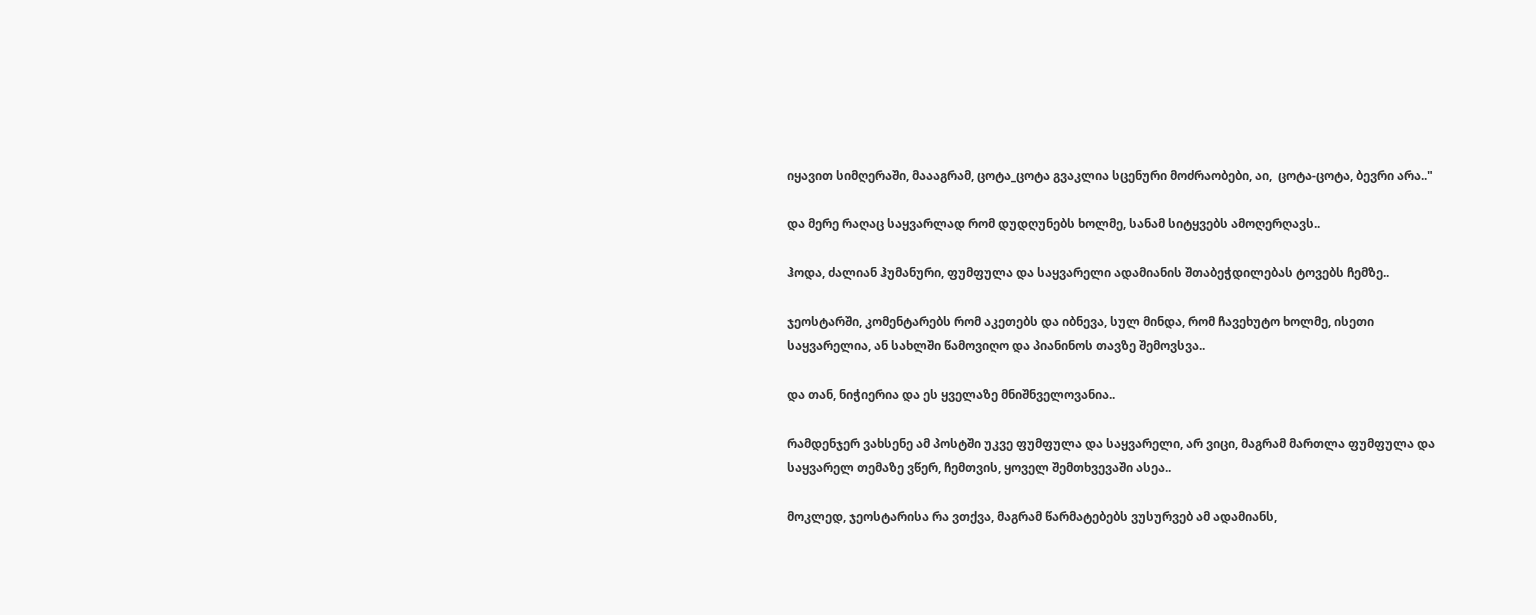იყავით სიმღერაში, მაააგრამ, ცოტა_ცოტა გვაკლია სცენური მოძრაობები, აი,  ცოტა-ცოტა, ბევრი არა.."

და მერე რაღაც საყვარლად რომ დუდღუნებს ხოლმე, სანამ სიტყვებს ამოღერღავს..

ჰოდა, ძალიან ჰუმანური, ფუმფულა და საყვარელი ადამიანის შთაბეჭდილებას ტოვებს ჩემზე..

ჯეოსტარში, კომენტარებს რომ აკეთებს და იბნევა, სულ მინდა, რომ ჩავეხუტო ხოლმე, ისეთი საყვარელია, ან სახლში წამოვიღო და პიანინოს თავზე შემოვსვა..

და თან, ნიჭიერია და ეს ყველაზე მნიშნველოვანია..

რამდენჯერ ვახსენე ამ პოსტში უკვე ფუმფულა და საყვარელი, არ ვიცი, მაგრამ მართლა ფუმფულა და საყვარელ თემაზე ვწერ, ჩემთვის, ყოველ შემთხვევაში ასეა..

მოკლედ, ჯეოსტარისა რა ვთქვა, მაგრამ წარმატებებს ვუსურვებ ამ ადამიანს,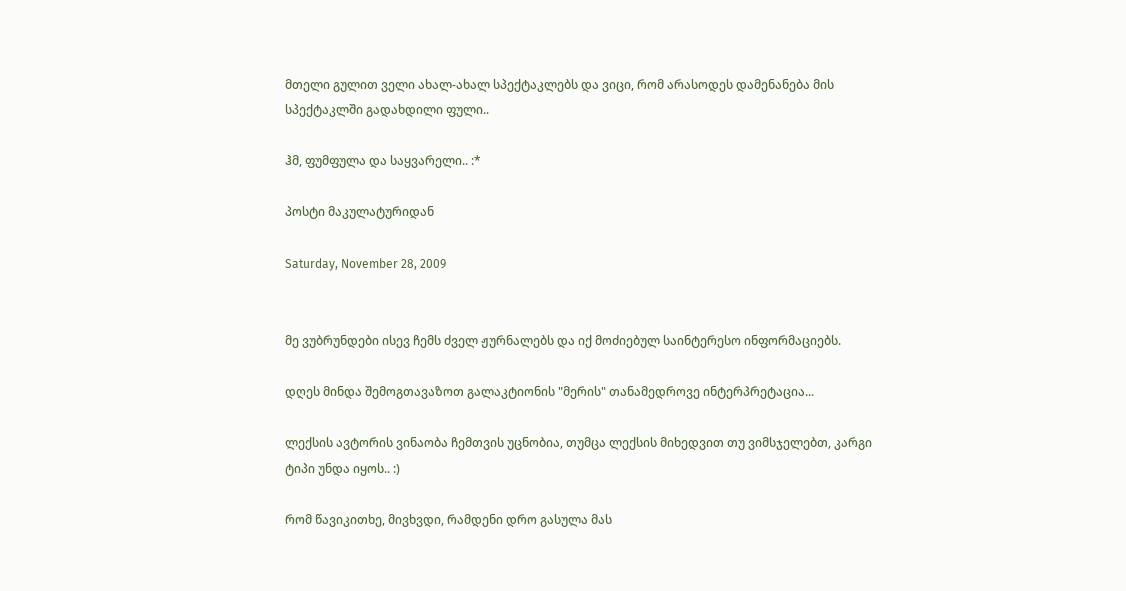მთელი გულით ველი ახალ-ახალ სპექტაკლებს და ვიცი, რომ არასოდეს დამენანება მის სპექტაკლში გადახდილი ფული..

ჰმ, ფუმფულა და საყვარელი.. :*

პოსტი მაკულატურიდან

Saturday, November 28, 2009


მე ვუბრუნდები ისევ ჩემს ძველ ჟურნალებს და იქ მოძიებულ საინტერესო ინფორმაციებს.

დღეს მინდა შემოგთავაზოთ გალაკტიონის "მერის" თანამედროვე ინტერპრეტაცია...

ლექსის ავტორის ვინაობა ჩემთვის უცნობია, თუმცა ლექსის მიხედვით თუ ვიმსჯელებთ, კარგი ტიპი უნდა იყოს.. :)

რომ წავიკითხე, მივხვდი, რამდენი დრო გასულა მას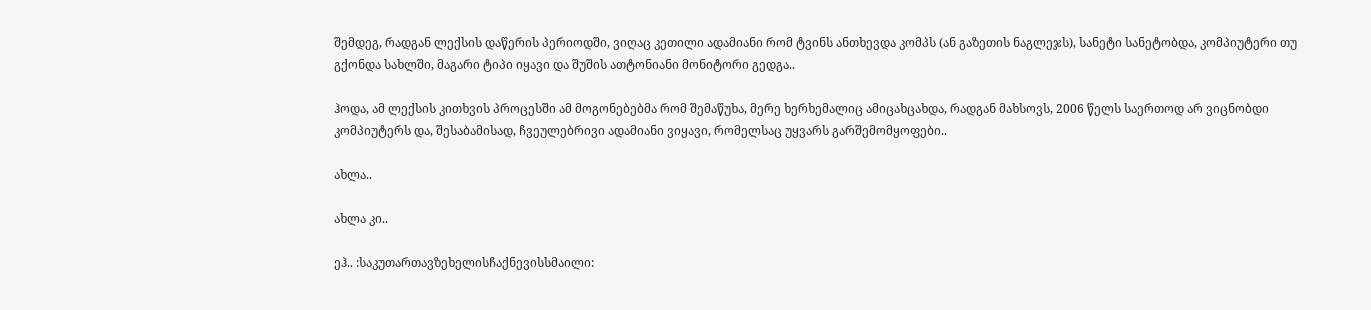შემდეგ, რადგან ლექსის დაწერის პერიოდში, ვიღაც კეთილი ადამიანი რომ ტვინს ანთხევდა კომპს (ან გაზეთის ნაგლეჯს), სანეტი სანეტობდა, კომპიუტერი თუ გქონდა სახლში, მაგარი ტიპი იყავი და შუშის ათტონიანი მონიტორი გედგა..

ჰოდა, ამ ლექსის კითხვის პროცესში ამ მოგონებებმა რომ შემაწუხა, მერე ხერხემალიც ამიცახცახდა, რადგან მახსოვს, 2006 წელს საერთოდ არ ვიცნობდი კომპიუტერს და, შესაბამისად, ჩვეულებრივი ადამიანი ვიყავი, რომელსაც უყვარს გარშემომყოფები..

ახლა..

ახლა კი..

ეჰ.. :საკუთართავზეხელისჩაქნევისსმაილი: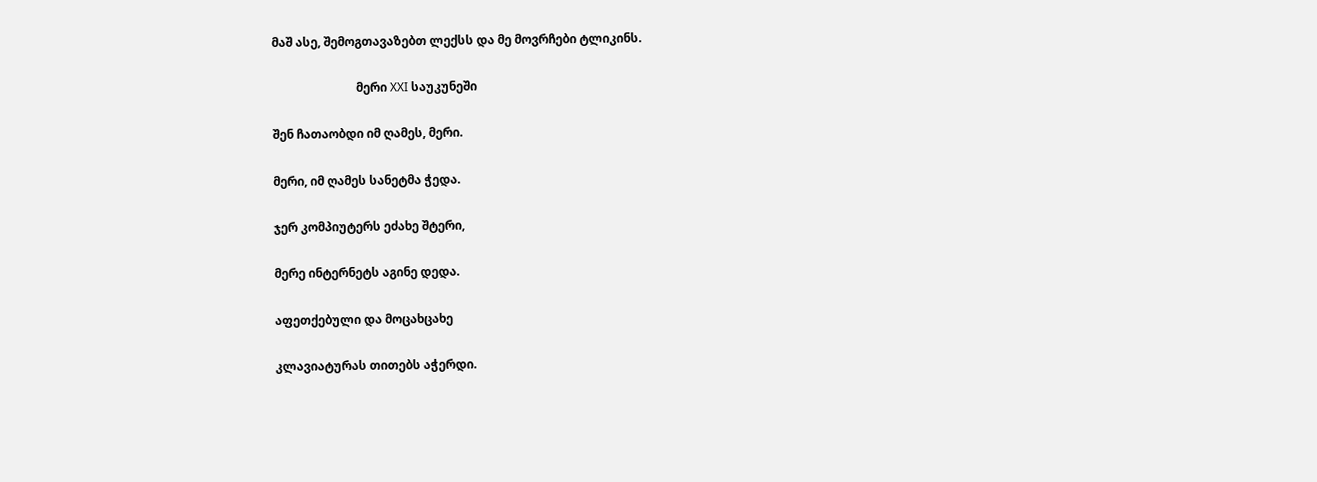მაშ ასე, შემოგთავაზებთ ლექსს და მე მოვრჩები ტლიკინს.

                            მერი XXI საუკუნეში

შენ ჩათაობდი იმ ღამეს, მერი.

მერი, იმ ღამეს სანეტმა ჭედა.

ჯერ კომპიუტერს ეძახე შტერი,

მერე ინტერნეტს აგინე დედა.

აფეთქებული და მოცახცახე

კლავიატურას თითებს აჭერდი.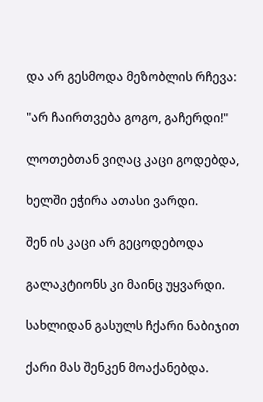და არ გესმოდა მეზობლის რჩევა:

"არ ჩაირთვება გოგო, გაჩერდი!"

ლოთებთან ვიღაც კაცი გოდებდა,

ხელში ეჭირა ათასი ვარდი.

შენ ის კაცი არ გეცოდებოდა

გალაკტიონს კი მაინც უყვარდი.

სახლიდან გასულს ჩქარი ნაბიჯით

ქარი მას შენკენ მოაქანებდა.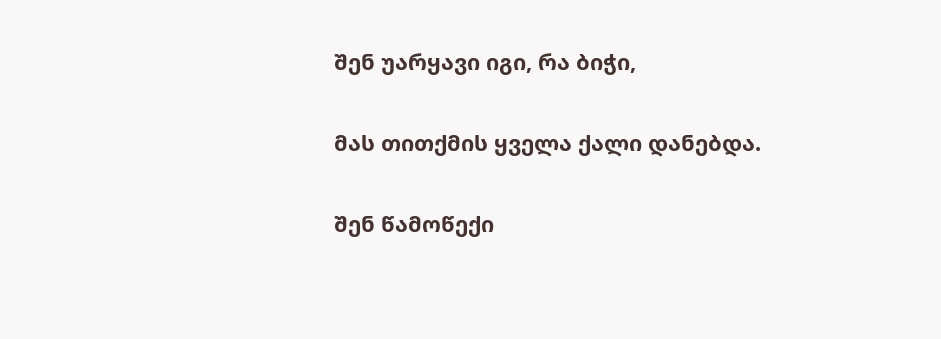შენ უარყავი იგი, რა ბიჭი,

მას თითქმის ყველა ქალი დანებდა.

შენ წამოწექი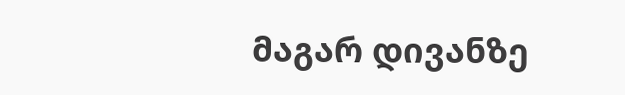მაგარ დივანზე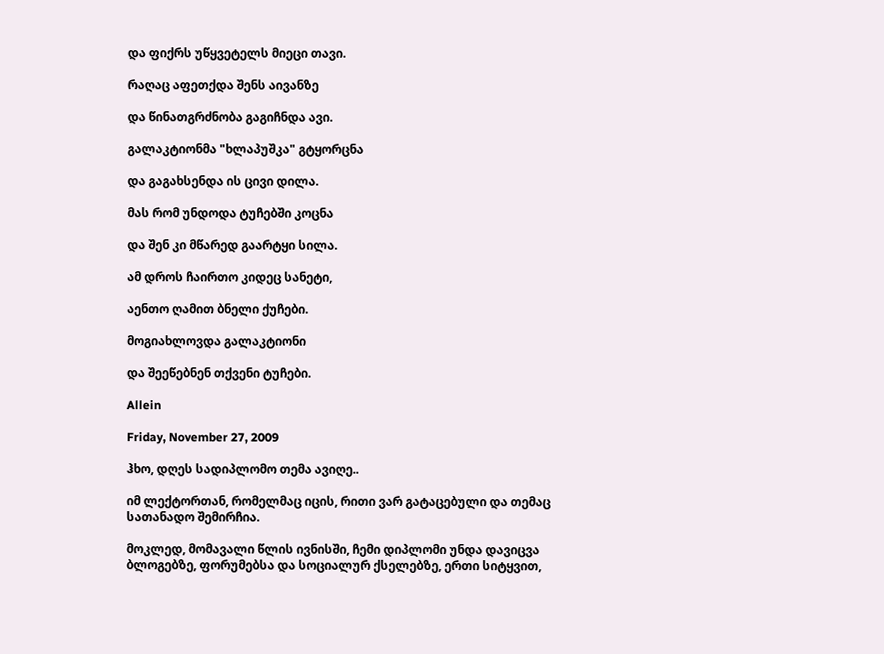და ფიქრს უწყვეტელს მიეცი თავი.

რაღაც აფეთქდა შენს აივანზე

და წინათგრძნობა გაგიჩნდა ავი.

გალაკტიონმა "ხლაპუშკა" გტყორცნა

და გაგახსენდა ის ცივი დილა.

მას რომ უნდოდა ტუჩებში კოცნა

და შენ კი მწარედ გაარტყი სილა.

ამ დროს ჩაირთო კიდეც სანეტი,

აენთო ღამით ბნელი ქუჩები.

მოგიახლოვდა გალაკტიონი

და შეეწებნენ თქვენი ტუჩები.

Allein

Friday, November 27, 2009

ჰხო, დღეს სადიპლომო თემა ავიღე..

იმ ლექტორთან, რომელმაც იცის, რითი ვარ გატაცებული და თემაც სათანადო შემირჩია.

მოკლედ, მომავალი წლის ივნისში, ჩემი დიპლომი უნდა დავიცვა ბლოგებზე, ფორუმებსა და სოციალურ ქსელებზე, ერთი სიტყვით,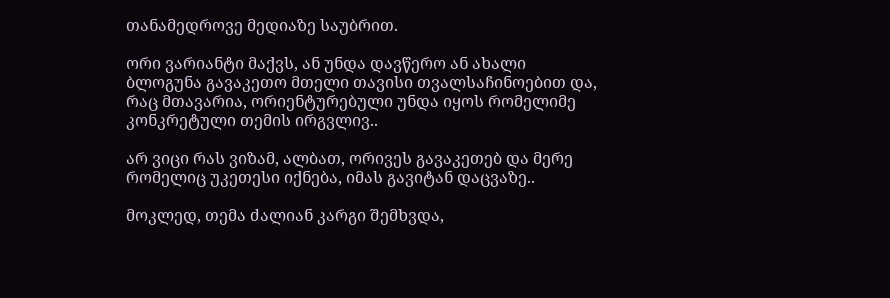თანამედროვე მედიაზე საუბრით.

ორი ვარიანტი მაქვს, ან უნდა დავწერო ან ახალი ბლოგუნა გავაკეთო მთელი თავისი თვალსაჩინოებით და, რაც მთავარია, ორიენტურებული უნდა იყოს რომელიმე კონკრეტული თემის ირგვლივ..

არ ვიცი რას ვიზამ, ალბათ, ორივეს გავაკეთებ და მერე რომელიც უკეთესი იქნება, იმას გავიტან დაცვაზე..

მოკლედ, თემა ძალიან კარგი შემხვდა,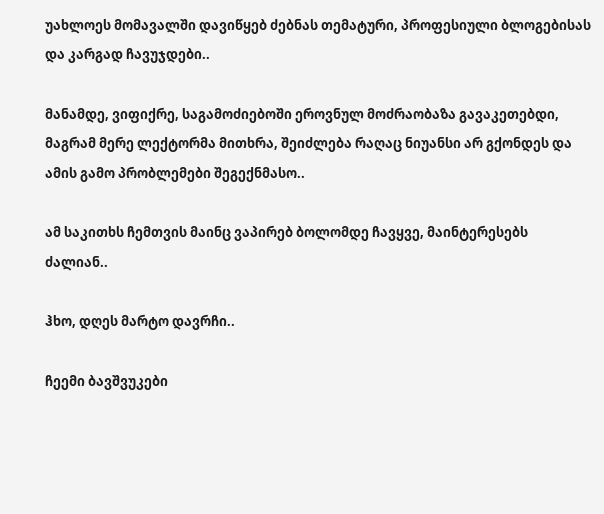უახლოეს მომავალში დავიწყებ ძებნას თემატური, პროფესიული ბლოგებისას და კარგად ჩავუჯდები..

მანამდე, ვიფიქრე, საგამოძიებოში ეროვნულ მოძრაობაზა გავაკეთებდი, მაგრამ მერე ლექტორმა მითხრა, შეიძლება რაღაც ნიუანსი არ გქონდეს და ამის გამო პრობლემები შეგექნმასო..

ამ საკითხს ჩემთვის მაინც ვაპირებ ბოლომდე ჩავყვე, მაინტერესებს ძალიან..

ჰხო, დღეს მარტო დავრჩი..

ჩეემი ბავშვუკები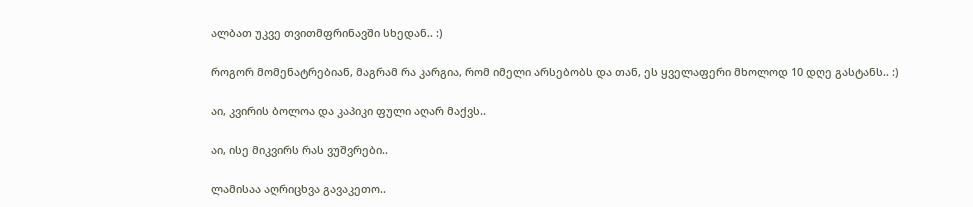ალბათ უკვე თვითმფრინავში სხედან.. :)

როგორ მომენატრებიან, მაგრამ რა კარგია, რომ იმელი არსებობს და თან, ეს ყველაფერი მხოლოდ 10 დღე გასტანს.. :)

აი, კვირის ბოლოა და კაპიკი ფული აღარ მაქვს..

აი, ისე მიკვირს რას ვუშვრები..

ლამისაა აღრიცხვა გავაკეთო..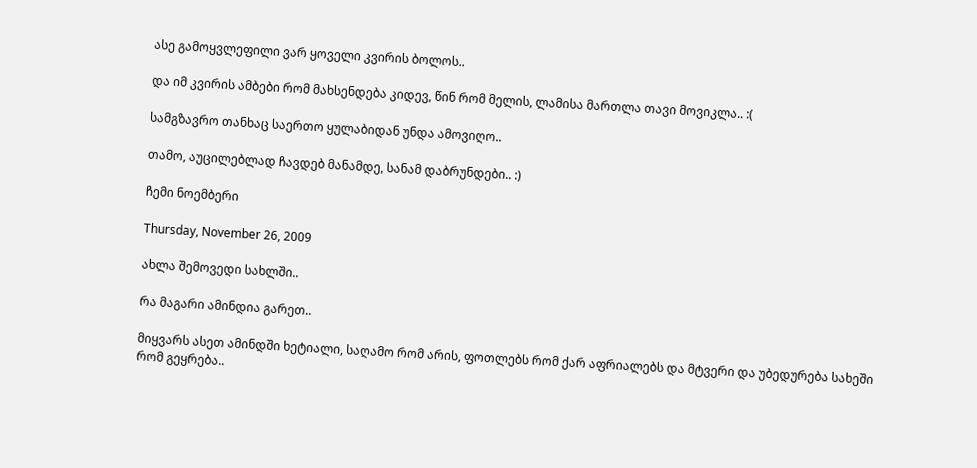ასე გამოყვლეფილი ვარ ყოველი კვირის ბოლოს..

და იმ კვირის ამბები რომ მახსენდება კიდევ, წინ რომ მელის, ლამისა მართლა თავი მოვიკლა.. :(

სამგზავრო თანხაც საერთო ყულაბიდან უნდა ამოვიღო..

თამო, აუცილებლად ჩავდებ მანამდე, სანამ დაბრუნდები.. :)

ჩემი ნოემბერი

Thursday, November 26, 2009

ახლა შემოვედი სახლში..

რა მაგარი ამინდია გარეთ..

მიყვარს ასეთ ამინდში ხეტიალი, საღამო რომ არის, ფოთლებს რომ ქარ აფრიალებს და მტვერი და უბედურება სახეში რომ გეყრება..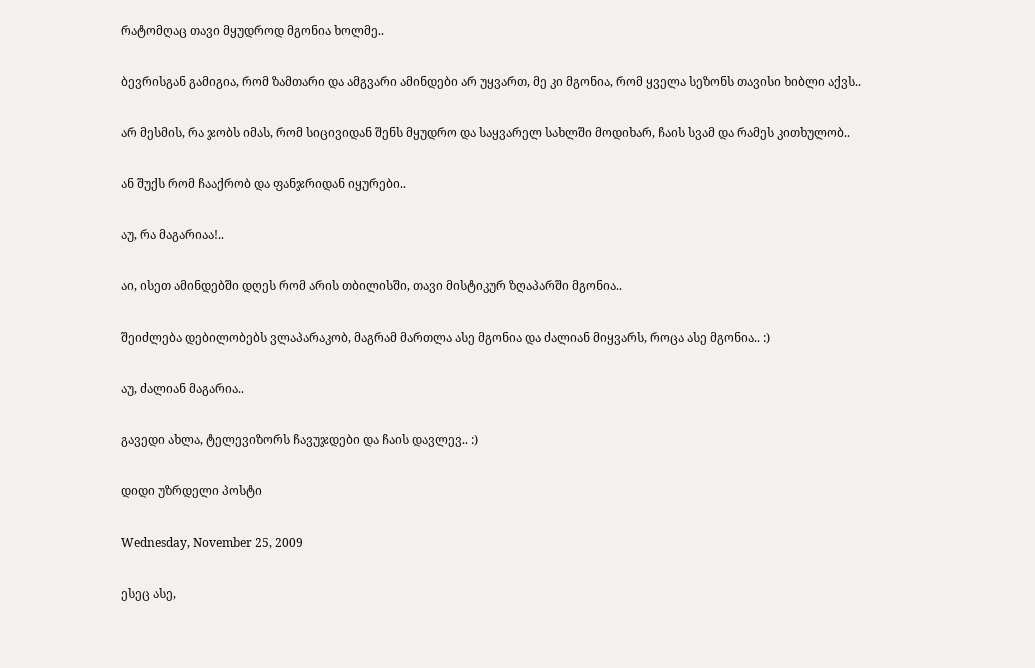რატომღაც თავი მყუდროდ მგონია ხოლმე..

ბევრისგან გამიგია, რომ ზამთარი და ამგვარი ამინდები არ უყვართ, მე კი მგონია, რომ ყველა სეზონს თავისი ხიბლი აქვს..

არ მესმის, რა ჯობს იმას, რომ სიცივიდან შენს მყუდრო და საყვარელ სახლში მოდიხარ, ჩაის სვამ და რამეს კითხულობ..

ან შუქს რომ ჩააქრობ და ფანჯრიდან იყურები..

აუ, რა მაგარიაა!..

აი, ისეთ ამინდებში დღეს რომ არის თბილისში, თავი მისტიკურ ზღაპარში მგონია..

შეიძლება დებილობებს ვლაპარაკობ, მაგრამ მართლა ასე მგონია და ძალიან მიყვარს, როცა ასე მგონია.. :)

აუ, ძალიან მაგარია..

გავედი ახლა, ტელევიზორს ჩავუჯდები და ჩაის დავლევ.. :)

დიდი უზრდელი პოსტი

Wednesday, November 25, 2009

ესეც ასე,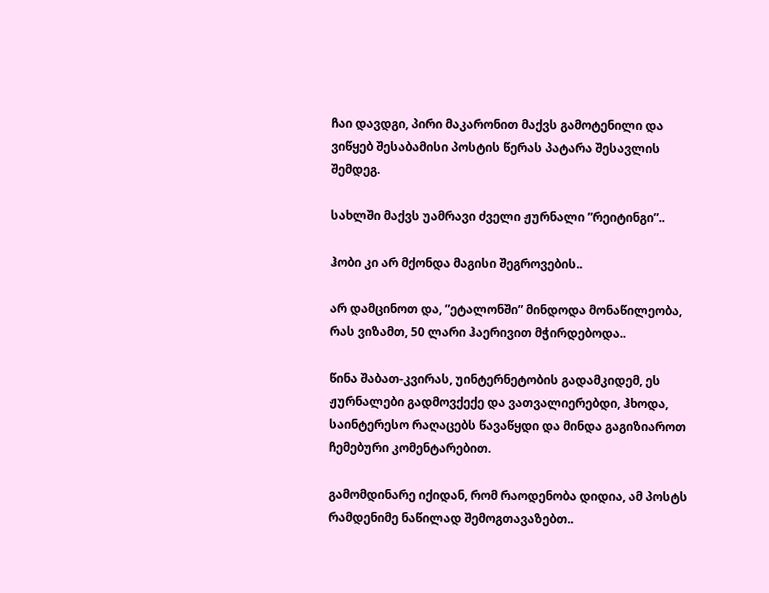ჩაი დავდგი, პირი მაკარონით მაქვს გამოტენილი და ვიწყებ შესაბამისი პოსტის წერას პატარა შესავლის შემდეგ.

სახლში მაქვს უამრავი ძველი ჟურნალი ”რეიტინგი”..

ჰობი კი არ მქონდა მაგისი შეგროვების..

არ დამცინოთ და, ”ეტალონში” მინდოდა მონაწილეობა, რას ვიზამთ, 50 ლარი ჰაერივით მჭირდებოდა..

წინა შაბათ-კვირას, უინტერნეტობის გადამკიდემ, ეს ჟურნალები გადმოვქექე და ვათვალიერებდი, ჰხოდა, საინტერესო რაღაცებს წავაწყდი და მინდა გაგიზიაროთ ჩემებური კომენტარებით.

გამომდინარე იქიდან, რომ რაოდენობა დიდია, ამ პოსტს რამდენიმე ნაწილად შემოგთავაზებთ..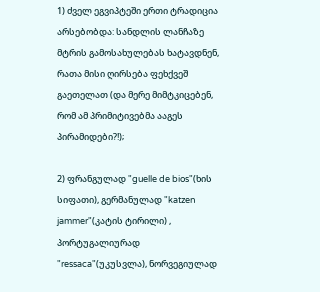1) ძველ ეგვიპტეში ერთი ტრადიცია არსებობდა: სანდლის ლანჩაზე მტრის გამოსახულებას ხატავდნენ, რათა მისი ღირსება ფეხქვეშ გაეთელათ (და მერე მიმტკიცებენ, რომ ამ პრიმიტივებმა ააგეს პირამიდები?!);

2) ფრანგულად "guelle de bios"(ხის სიფათი), გერმანულად "katzen jammer"(კატის ტირილი) , პორტუგალიურად "ressaca"(უკუსვლა), ნორვეგიულად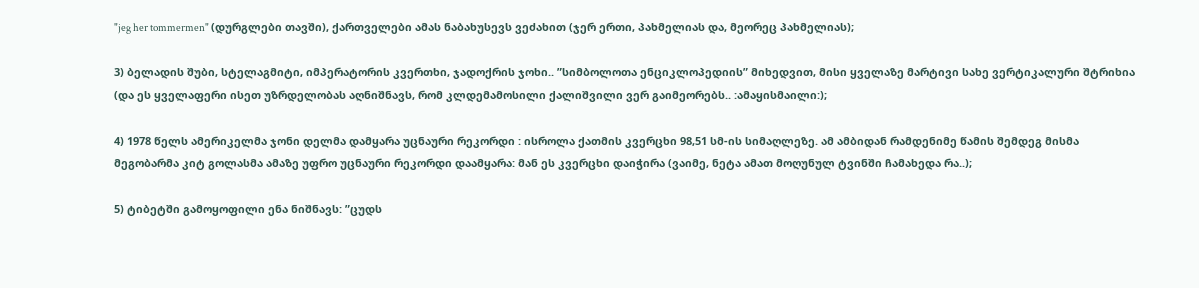"jeg her tommermen" (დურგლები თავში), ქართველები ამას ნაბახუსევს ვეძახით (ჯერ ერთი, პახმელიას და, მეორეც პახმელიას);

3) ბელადის შუბი, სტელაგმიტი, იმპერატორის კვერთხი, ჯადოქრის ჯოხი.. ”სიმბოლოთა ენციკლოპედიის” მიხედვით, მისი ყველაზე მარტივი სახე ვერტიკალური შტრიხია (და ეს ყველაფერი ისეთ უზრდელობას აღნიშნავს, რომ კლდემამოსილი ქალიშვილი ვერ გაიმეორებს.. :ამაყისმაილი:);

4) 1978 წელს ამერიკელმა ჯონი დელმა დამყარა უცნაური რეკორდი : ისროლა ქათმის კვერცხი 98,51 სმ-ის სიმაღლეზე. ამ ამბიდან რამდენიმე წამის შემდეგ მისმა მეგობარმა კიტ გოლასმა ამაზე უფრო უცნაური რეკორდი დაამყარა: მან ეს კვერცხი დაიჭირა (ვაიმე, ნეტა ამათ მოღუნულ ტვინში ჩამახედა რა..);

5) ტიბეტში გამოყოფილი ენა ნიშნავს: ”ცუდს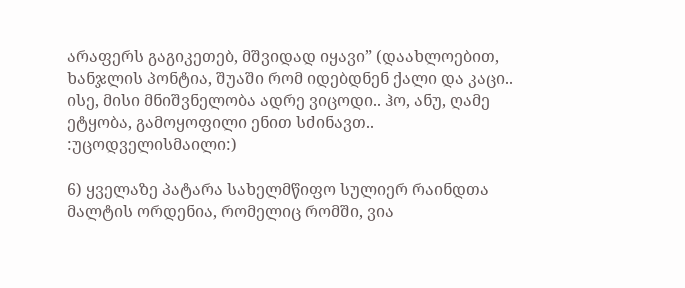არაფერს გაგიკეთებ, მშვიდად იყავი” (დაახლოებით, ხანჯლის პონტია, შუაში რომ იდებდნენ ქალი და კაცი.. ისე, მისი მნიშვნელობა ადრე ვიცოდი.. ჰო, ანუ, ღამე ეტყობა, გამოყოფილი ენით სძინავთ.. :უცოდველისმაილი:)

6) ყველაზე პატარა სახელმწიფო სულიერ რაინდთა მალტის ორდენია, რომელიც რომში, ვია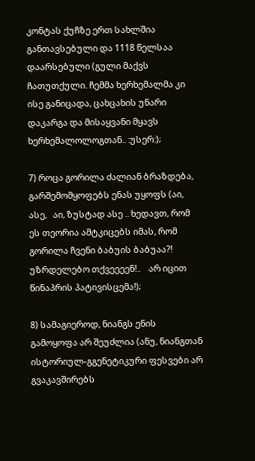კონტას ქუჩზე ერთ სახლშია განთავსებული და 1118 წელსაა დაარსებული (გული მაქვს ჩათუთქული. ჩემმა ხერხემალმა კი ისე განიცადა, ცახცახის უნარი დაკარგა და მისაყვანი მყავს ხერხემალოლოგთან.. :უსერ:);

7) როცა გორილა ძალიან ბრაზდება, გარშემომყოფებს ენას უყოფს (აი, ასე,   აი, ზუსტად ასე .. ხედავთ, რომ ეს თეორია ამტკიცებს იმას, რომ გორილა ჩვენი ბაბუის ბაბუაა?! უზრდელებო თქვეეეენ!..    არ იცით წინაპრის პატივისცემა!);

8) სამაგიეროდ, ნიანგს ენის გამოყოფა არ შეუძლია (ანუ, ნიანგთან ისტორიულ-გგენეტიკური ფესვები არ გვაკავშირებს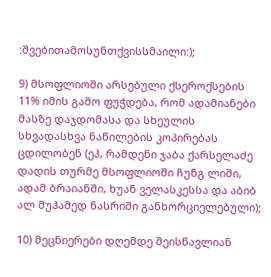:შვებითამოსუნთქვისსმაილი:);

9) მსოფლიოში არსებული ქსეროქსების 11% იმის გამო ფუჭდება, რომ ადამიანები მასზე დაჯდომასა და სხეულის სხვადასხვა ნაწილების კოპირებას ცდილობენ (ეჰ, რამდენი ჯაბა ქარსელაძე დადის თურმე მსოფლიოში ჩუნგ ლიში, ადამ ბრაიანში, ხუან ველასკესსა და აბიბ ალ მუჰამედ ნასრიში განხორციელებული);

10) მეცნიერები დღემდე შეისწავლიან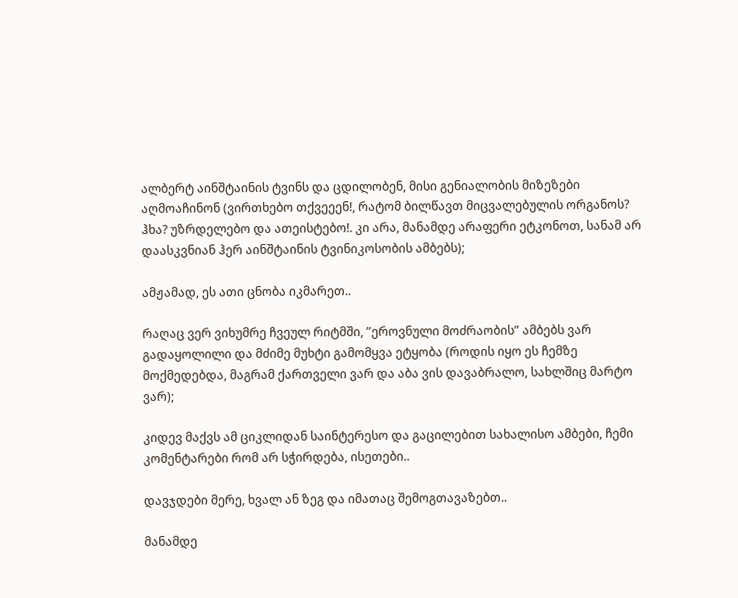ალბერტ აინშტაინის ტვინს და ცდილობენ, მისი გენიალობის მიზეზები აღმოაჩინონ (ვირთხებო თქვეეენ!, რატომ ბილწავთ მიცვალებულის ორგანოს? ჰხა? უზრდელებო და ათეისტებო!. კი არა, მანამდე არაფერი ეტკონოთ, სანამ არ დაასკვნიან ჰერ აინშტაინის ტვინიკოსობის ამბებს);

ამჟამად, ეს ათი ცნობა იკმარეთ..

რაღაც ვერ ვიხუმრე ჩვეულ რიტმში, ”ეროვნული მოძრაობის” ამბებს ვარ გადაყოლილი და მძიმე მუხტი გამომყვა ეტყობა (როდის იყო ეს ჩემზე მოქმედებდა, მაგრამ ქართველი ვარ და აბა ვის დავაბრალო, სახლშიც მარტო ვარ);

კიდევ მაქვს ამ ციკლიდან საინტერესო და გაცილებით სახალისო ამბები, ჩემი კომენტარები რომ არ სჭირდება, ისეთები..

დავჯდები მერე, ხვალ ან ზეგ და იმათაც შემოგთავაზებთ..

მანამდე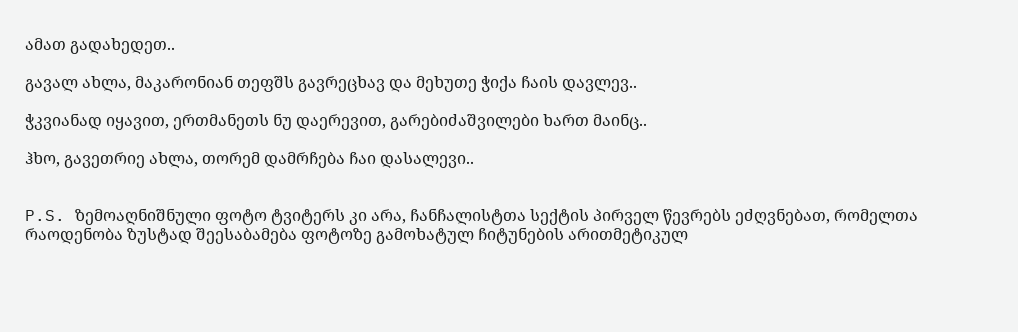ამათ გადახედეთ..

გავალ ახლა, მაკარონიან თეფშს გავრეცხავ და მეხუთე ჭიქა ჩაის დავლევ..

ჭკვიანად იყავით, ერთმანეთს ნუ დაერევით, გარებიძაშვილები ხართ მაინც..

ჰხო, გავეთრიე ახლა, თორემ დამრჩება ჩაი დასალევი..


P.S. ზემოაღნიშნული ფოტო ტვიტერს კი არა, ჩანჩალისტთა სექტის პირველ წევრებს ეძღვნებათ, რომელთა რაოდენობა ზუსტად შეესაბამება ფოტოზე გამოხატულ ჩიტუნების არითმეტიკულ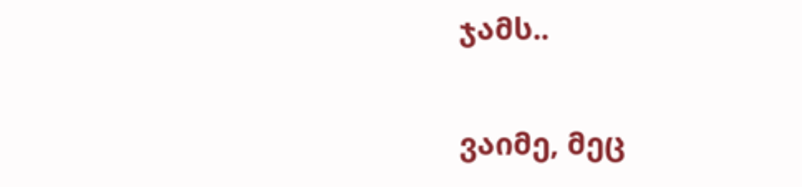ჯამს..

ვაიმე, მეც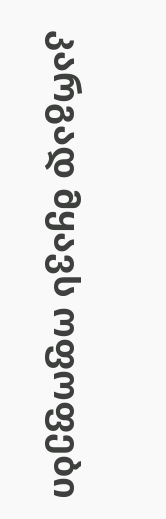კარგად მყავს ოფოფები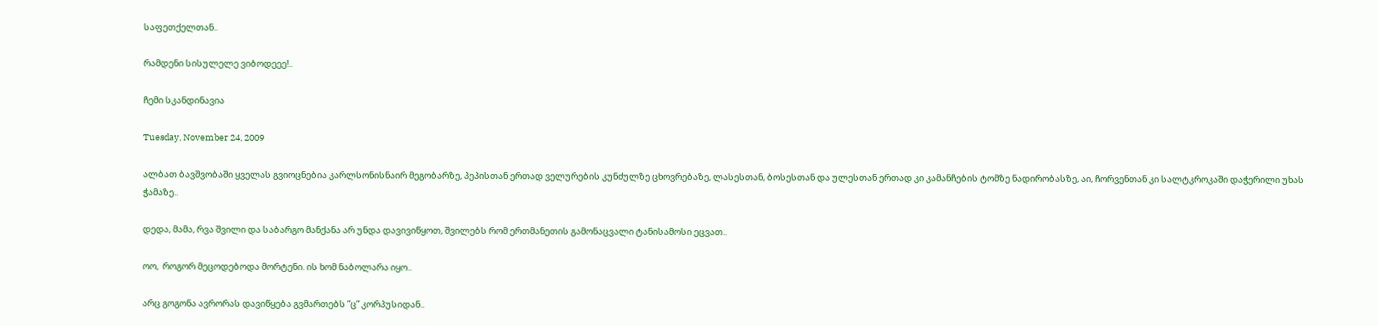საფეთქელთან..

რამდენი სისულელე ვიბოდეეე!..

ჩემი სკანდინავია

Tuesday, November 24, 2009

ალბათ ბავშვობაში ყველას გვიოცნებია კარლსონისნაირ მეგობარზე, პეპისთან ერთად ველურების კუნძულზე ცხოვრებაზე, ლასესთან, ბოსესთან და ულესთან ერთად კი კამანჩების ტომზე ნადირობასზე, აი, ჩორვენთან კი სალტკროკაში დაჭერილი უხას ჭამაზე..

დედა, მამა, რვა შვილი და საბარგო მანქანა არ უნდა დავივიწყოთ, შვილებს რომ ერთმანეთის გამონაცვალი ტანისამოსი ეცვათ..

ოო,  როგორ მეცოდებოდა მორტენი. ის ხომ ნაბოლარა იყო..

არც გოგონა ავრორას დავიწყება გვმართებს ”ც” კორპუსიდან..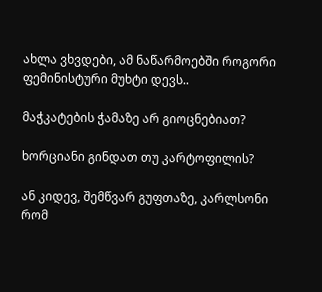ახლა ვხვდები, ამ ნაწარმოებში როგორი ფემინისტური მუხტი დევს..

მაჭკატების ჭამაზე არ გიოცნებიათ?

ხორციანი გინდათ თუ კარტოფილის?

ან კიდევ, შემწვარ გუფთაზე, კარლსონი რომ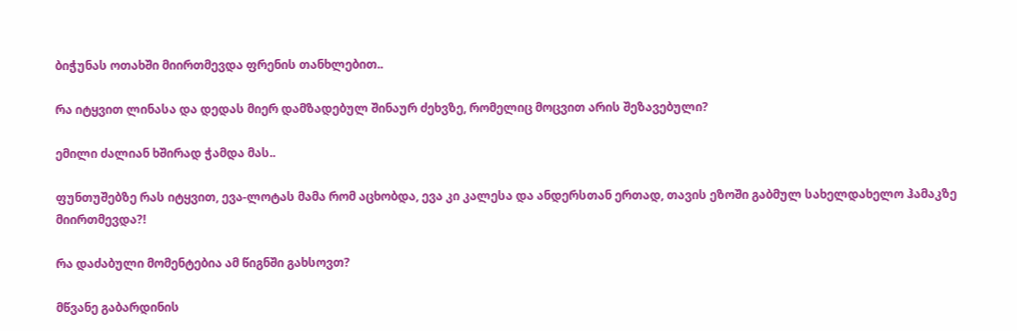ბიჭუნას ოთახში მიირთმევდა ფრენის თანხლებით..

რა იტყვით ლინასა და დედას მიერ დამზადებულ შინაურ ძეხვზე, რომელიც მოცვით არის შეზავებული?

ემილი ძალიან ხშირად ჭამდა მას..

ფუნთუშებზე რას იტყვით, ევა-ლოტას მამა რომ აცხობდა, ევა კი კალესა და ანდერსთან ერთად, თავის ეზოში გაბმულ სახელდახელო ჰამაკზე მიირთმევდა?!

რა დაძაბული მომენტებია ამ წიგნში გახსოვთ?

მწვანე გაბარდინის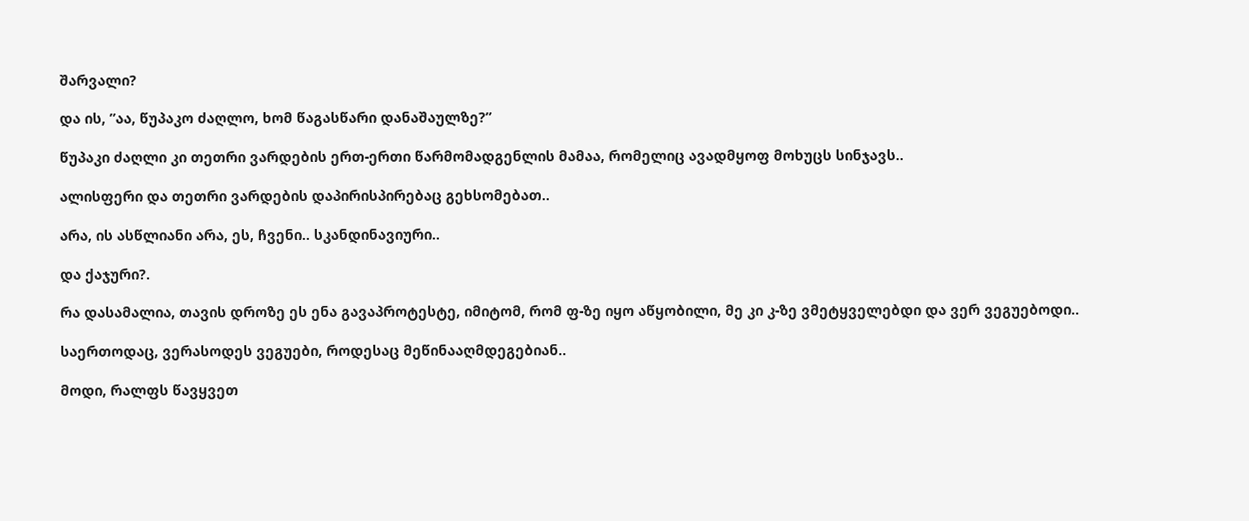შარვალი?

და ის, ”აა, წუპაკო ძაღლო, ხომ წაგასწარი დანაშაულზე?”

წუპაკი ძაღლი კი თეთრი ვარდების ერთ-ერთი წარმომადგენლის მამაა, რომელიც ავადმყოფ მოხუცს სინჯავს..

ალისფერი და თეთრი ვარდების დაპირისპირებაც გეხსომებათ..

არა, ის ასწლიანი არა, ეს, ჩვენი.. სკანდინავიური..

და ქაჯური?.

რა დასამალია, თავის დროზე ეს ენა გავაპროტესტე, იმიტომ, რომ ფ-ზე იყო აწყობილი, მე კი კ-ზე ვმეტყველებდი და ვერ ვეგუებოდი..

საერთოდაც, ვერასოდეს ვეგუები, როდესაც მეწინააღმდეგებიან..

მოდი, რალფს წავყვეთ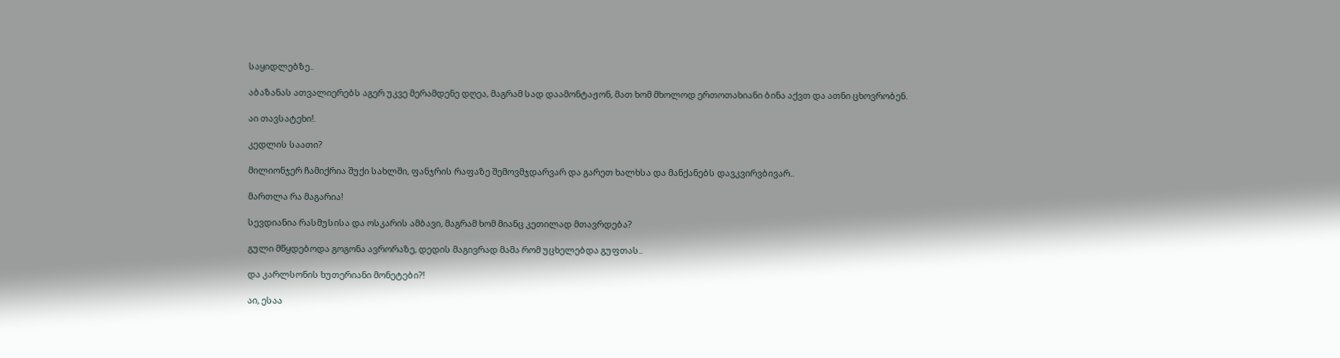საყიდლებზე..

აბაზანას ათვალიერებს აგერ უკვე მერამდენე დღეა, მაგრამ სად დაამონტაჟონ, მათ ხომ მხოლოდ ერთოთახიანი ბინა აქვთ და ათნი ცხოვრობენ.

აი თავსატეხი!.

კედლის საათი?

მილიონჯერ ჩამიქრია შუქი სახლში, ფანჯრის რაფაზე შემოვმჯდარვარ და გარეთ ხალხსა და მანქანებს დავკვირვბივარ..

მართლა რა მაგარია!

სევდიანია რასმუსისა და ოსკარის ამბავი, მაგრამ ხომ მიანც კეთილად მთავრდება?

გული მწყდებოდა გოგონა ავრორაზე, დედის მაგივრად მამა რომ უცხელებდა გუფთას..

და კარლსონის ხუთერიანი მონეტები?!

აი, ესაა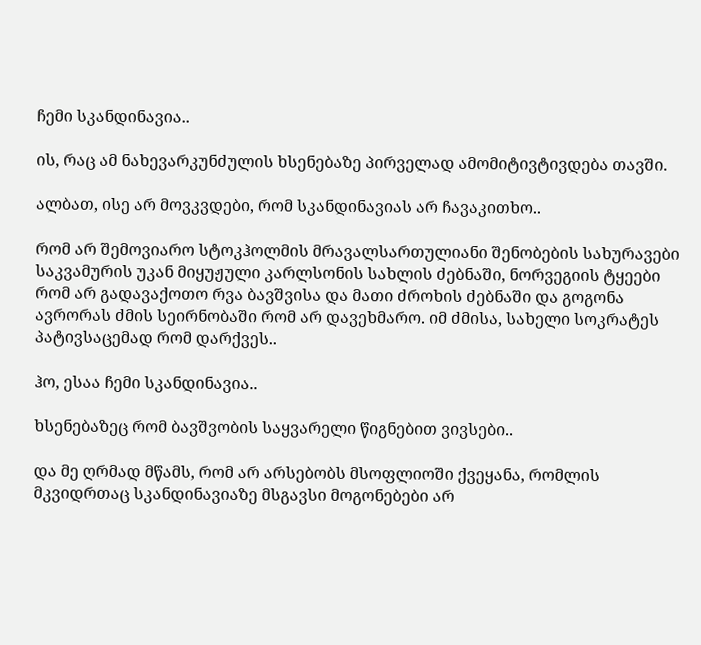ჩემი სკანდინავია..

ის, რაც ამ ნახევარკუნძულის ხსენებაზე პირველად ამომიტივტივდება თავში.

ალბათ, ისე არ მოვკვდები, რომ სკანდინავიას არ ჩავაკითხო..

რომ არ შემოვიარო სტოკჰოლმის მრავალსართულიანი შენობების სახურავები საკვამურის უკან მიყუჟული კარლსონის სახლის ძებნაში, ნორვეგიის ტყეები რომ არ გადავაქოთო რვა ბავშვისა და მათი ძროხის ძებნაში და გოგონა ავრორას ძმის სეირნობაში რომ არ დავეხმარო. იმ ძმისა, სახელი სოკრატეს პატივსაცემად რომ დარქვეს..

ჰო, ესაა ჩემი სკანდინავია..

ხსენებაზეც რომ ბავშვობის საყვარელი წიგნებით ვივსები..

და მე ღრმად მწამს, რომ არ არსებობს მსოფლიოში ქვეყანა, რომლის მკვიდრთაც სკანდინავიაზე მსგავსი მოგონებები არ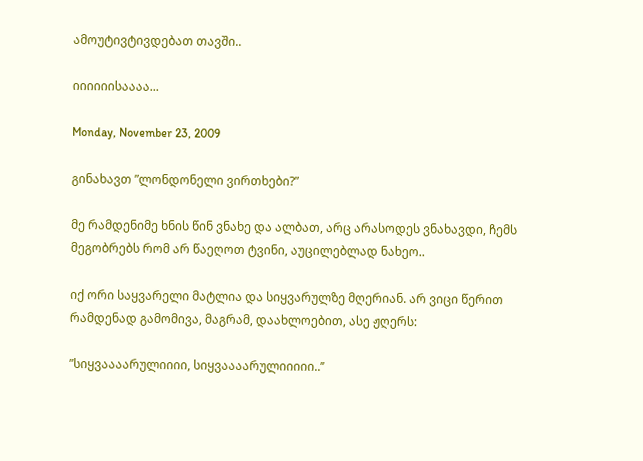ამოუტივტივდებათ თავში..

იიიიიისაააა...

Monday, November 23, 2009

გინახავთ ”ლონდონელი ვირთხები?”

მე რამდენიმე ხნის წინ ვნახე და ალბათ, არც არასოდეს ვნახავდი, ჩემს მეგობრებს რომ არ წაეღოთ ტვინი, აუცილებლად ნახეო..

იქ ორი საყვარელი მატლია და სიყვარულზე მღერიან. არ ვიცი წერით რამდენად გამომივა, მაგრამ, დაახლოებით, ასე ჟღერს:

”სიყვაააარულიიიი, სიყვაააარულიიიიი..’’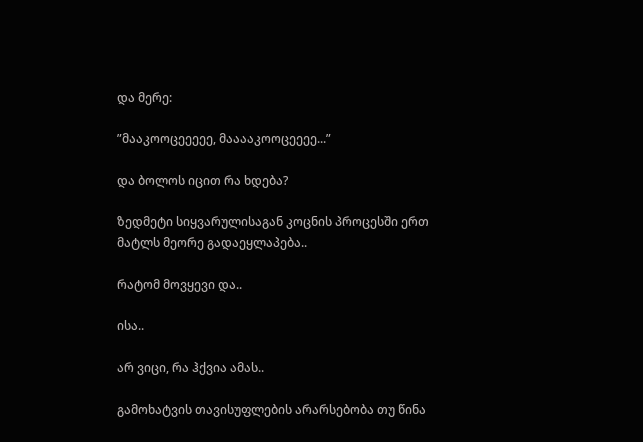და მერე:

”მააკოოცეეეეე, მააააკოოცეეეე...”

და ბოლოს იცით რა ხდება?

ზედმეტი სიყვარულისაგან კოცნის პროცესში ერთ მატლს მეორე გადაეყლაპება..

რატომ მოვყევი და..

ისა..

არ ვიცი, რა ჰქვია ამას..

გამოხატვის თავისუფლების არარსებობა თუ წინა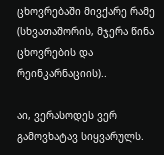ცხოვრებაში მივქარე რამე (სხვათაშორის, მჯერა წინა ცხოვრების და რეინკარნაციის)..

აი, ვერასოდეს ვერ გამოვხატავ სიყვარულს.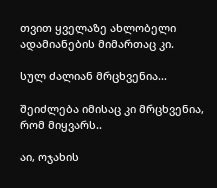თვით ყველაზე ახლობელი ადამიანების მიმართაც კი.

სულ ძალიან მრცხვენია...

შეიძლება იმისაც კი მრცხვენია, რომ მიყვარს..

აი, ოჯახის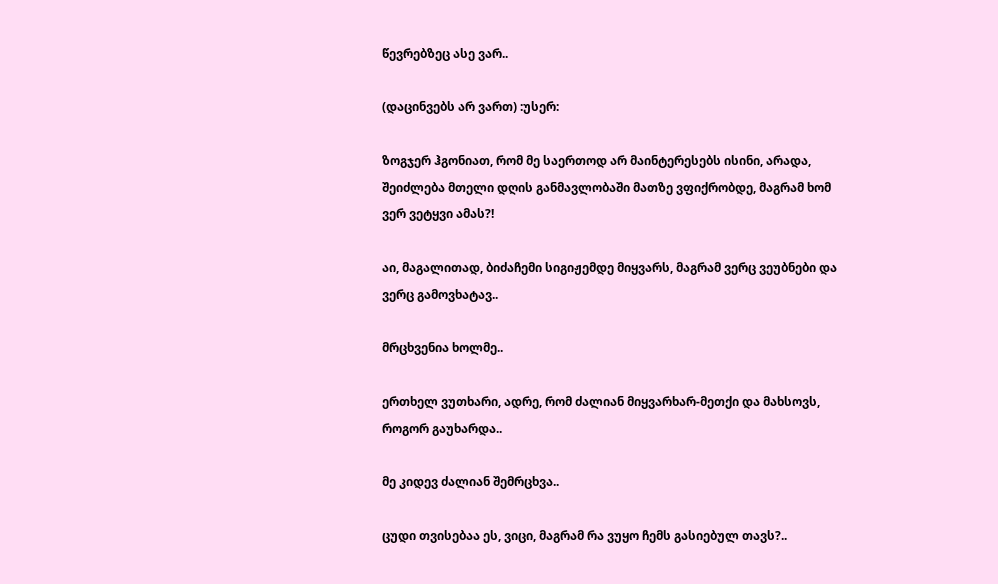წევრებზეც ასე ვარ..

(დაცინვებს არ ვართ) :უსერ:

ზოგჯერ ჰგონიათ, რომ მე საერთოდ არ მაინტერესებს ისინი, არადა, შეიძლება მთელი დღის განმავლობაში მათზე ვფიქრობდე, მაგრამ ხომ ვერ ვეტყვი ამას?!

აი, მაგალითად, ბიძაჩემი სიგიჟემდე მიყვარს, მაგრამ ვერც ვეუბნები და ვერც გამოვხატავ..

მრცხვენია ხოლმე..

ერთხელ ვუთხარი, ადრე, რომ ძალიან მიყვარხარ-მეთქი და მახსოვს, როგორ გაუხარდა..

მე კიდევ ძალიან შემრცხვა..

ცუდი თვისებაა ეს, ვიცი, მაგრამ რა ვუყო ჩემს გასიებულ თავს?..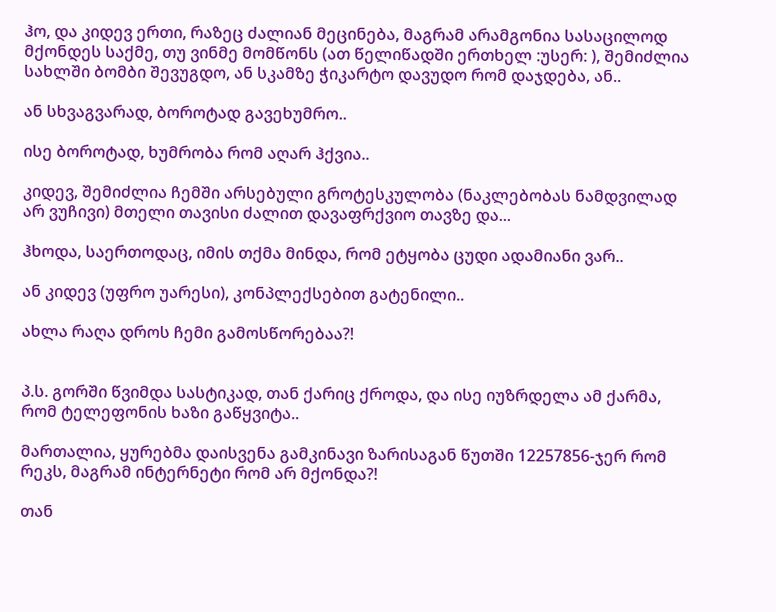ჰო, და კიდევ ერთი, რაზეც ძალიან მეცინება, მაგრამ არამგონია სასაცილოდ მქონდეს საქმე, თუ ვინმე მომწონს (ათ წელიწადში ერთხელ :უსერ: ), შემიძლია სახლში ბომბი შევუგდო, ან სკამზე ჭიკარტო დავუდო რომ დაჯდება, ან..

ან სხვაგვარად, ბოროტად გავეხუმრო..

ისე ბოროტად, ხუმრობა რომ აღარ ჰქვია..

კიდევ, შემიძლია ჩემში არსებული გროტესკულობა (ნაკლებობას ნამდვილად არ ვუჩივი) მთელი თავისი ძალით დავაფრქვიო თავზე და...

ჰხოდა, საერთოდაც, იმის თქმა მინდა, რომ ეტყობა ცუდი ადამიანი ვარ..

ან კიდევ (უფრო უარესი), კონპლექსებით გატენილი..

ახლა რაღა დროს ჩემი გამოსწორებაა?!


პ.ს. გორში წვიმდა სასტიკად, თან ქარიც ქროდა, და ისე იუზრდელა ამ ქარმა, რომ ტელეფონის ხაზი გაწყვიტა..

მართალია, ყურებმა დაისვენა გამკინავი ზარისაგან წუთში 12257856-ჯერ რომ რეკს, მაგრამ ინტერნეტი რომ არ მქონდა?!

თან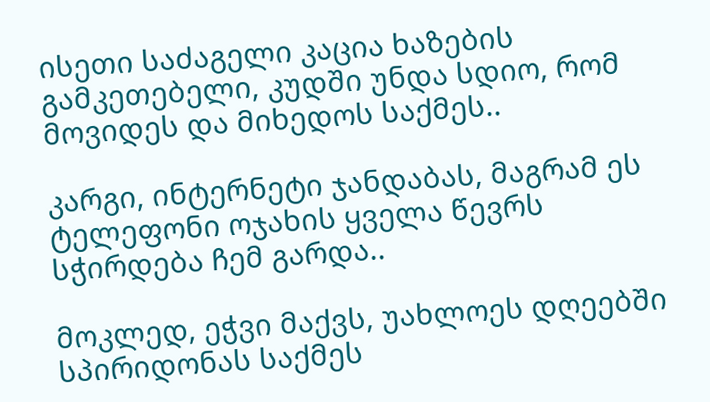ისეთი საძაგელი კაცია ხაზების გამკეთებელი, კუდში უნდა სდიო, რომ მოვიდეს და მიხედოს საქმეს..

კარგი, ინტერნეტი ჯანდაბას, მაგრამ ეს ტელეფონი ოჯახის ყველა წევრს სჭირდება ჩემ გარდა..

მოკლედ, ეჭვი მაქვს, უახლოეს დღეებში სპირიდონას საქმეს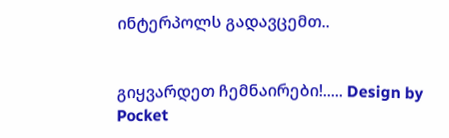ინტერპოლს გადავცემთ..


გიყვარდეთ ჩემნაირები!..... Design by Pocket